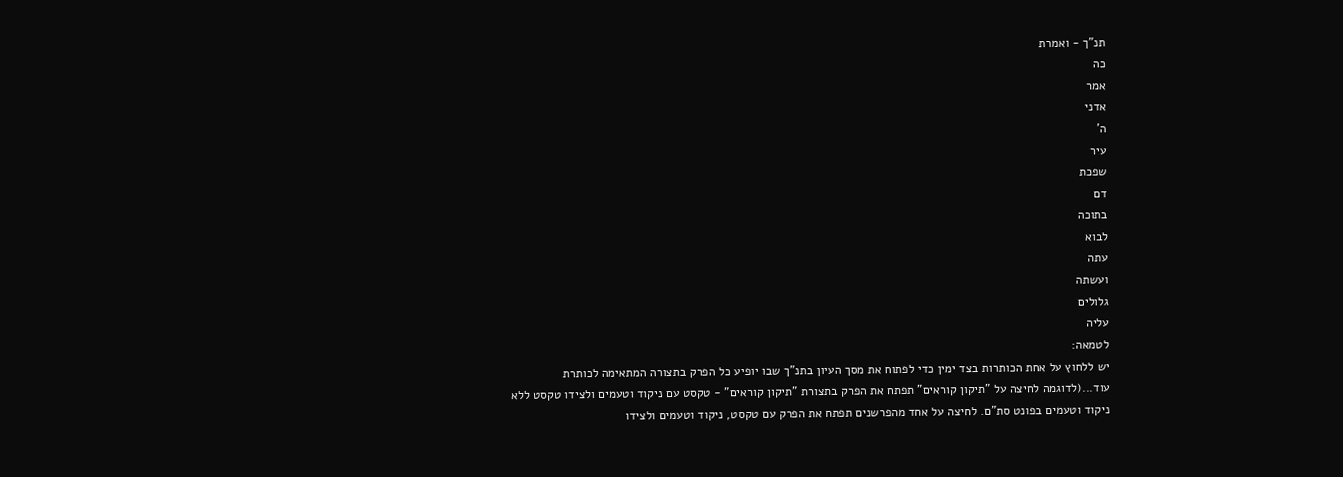תנ"ך - ואמרת
כה
אמר
אדני
ה'
עיר
שפכת
דם
בתוכה
לבוא
עתה
ועשתה
גלולים
עליה
לטמאה:
יש ללחוץ על אחת הכותרות בצד ימין כדי לפתוח את מסך העיון בתנ"ך שבו יופיע כל הפרק בתצורה המתאימה לכותרת
עוד...(לדוגמה לחיצה על "תיקון קוראים" תפתח את הפרק בתצורת "תיקון קוראים" - טקסט עם ניקוד וטעמים ולצידו טקסט ללא ניקוד וטעמים בפונט סת"ם. לחיצה על אחד מהפרשנים תפתח את הפרק עם טקסט, ניקוד וטעמים ולצידו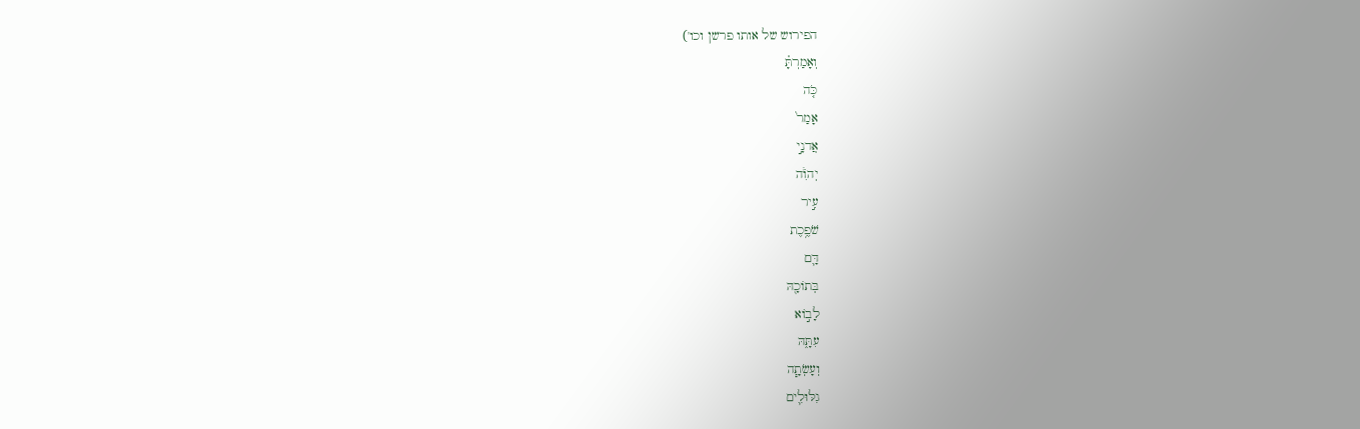הפירוש של אותו פרשן וכו')
וְאָמַרְתָּ֗
כֹּ֤ה
אָמַר֙
אֲדנָ֣י
יְהֹוִ֔ה
עִ֣יר
שֹׁפֶ֥כֶת
דָּ֛ם
בְּתוֹכָ֖הּ
לָב֣וֹא
עִתָּ֑הּ
וְעָשְׂתָ֧ה
גִלּוּלִ֛ים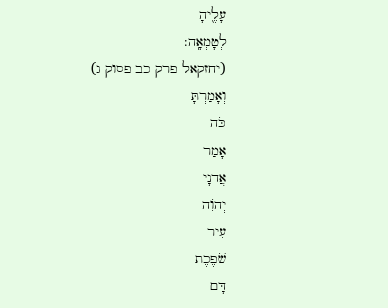עָלֶ֖יהָ
לְטָמְאָֽה:
(יחזקאל פרק כב פסוק ג)
וְאָמַרְתָּ
כֹּה
אָמַר
אֲדנָי
יְהֹוִה
עִיר
שֹׁפֶכֶת
דָּם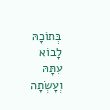בְּתוֹכָהּ
לָבוֹא
עִתָּהּ
וְעָשְׂתָה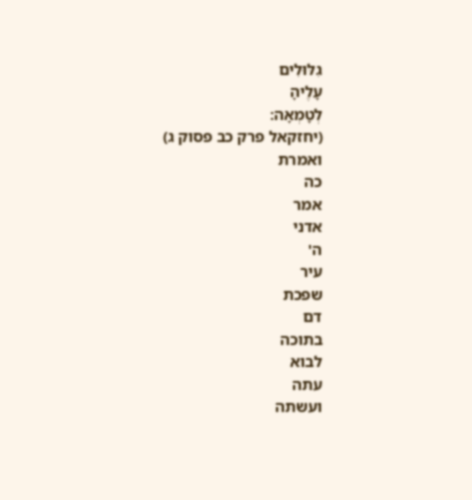גִלּוּלִים
עָלֶיהָ
לְטָמְאָה:
(יחזקאל פרק כב פסוק ג)
ואמרת
כה
אמר
אדני
ה'
עיר
שפכת
דם
בתוכה
לבוא
עתה
ועשתה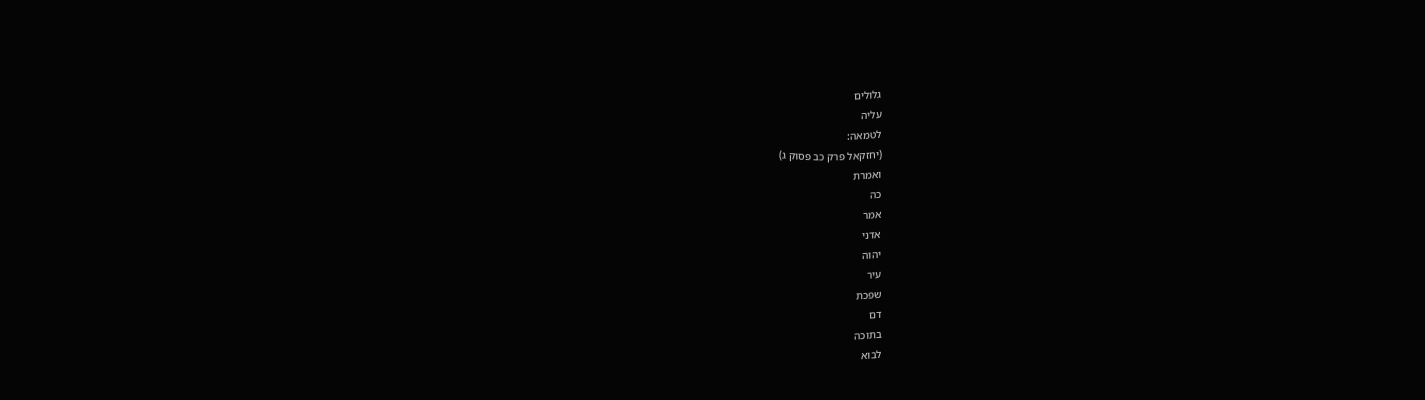גלולים
עליה
לטמאה:
(יחזקאל פרק כב פסוק ג)
ואמרת
כה
אמר
אדני
יהוה
עיר
שפכת
דם
בתוכה
לבוא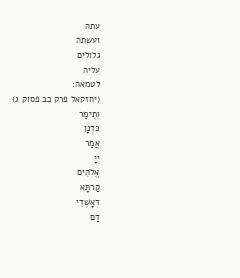עתה
ועשתה
גלולים
עליה
לטמאה:
(יחזקאל פרק כב פסוק ג)
וְתֵימַר
כִּדְנָן
אֲמַר
יְיָ
אֱלֹהִים
קַרתָּא
דְאָשְׁדֵי
דַם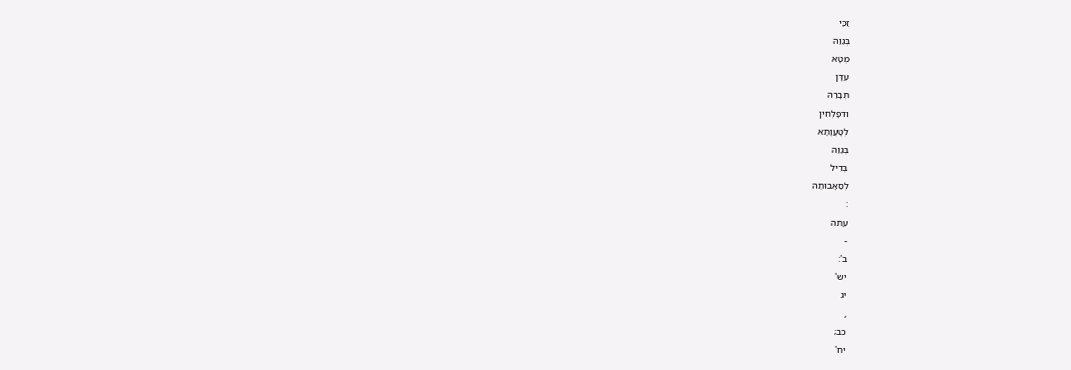זַכַּי
בְּגַוַהּ
מְטָא
עִדָּן
תְּבָרַהּ
וּדפָלְחִין
לְטָעֲוָתָא
בְּגַוַהּ
בְּדִיל
לְסַאָבוּתַהּ
:
עתה
-
ב':
יש'
יג
,
כב;
יח'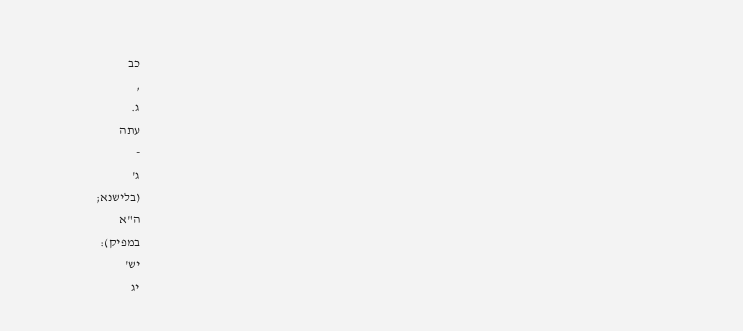כב
,
ג.
עתה
-
ג'
(בלישנא;
ה"א
במפיק):
יש'
יג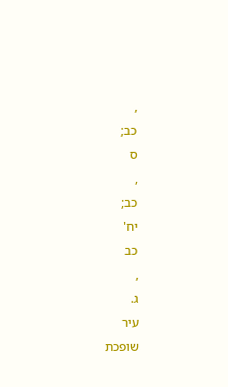,
כב;
ס
,
כב;
יח'
כב
,
ג.
עיר
שופכת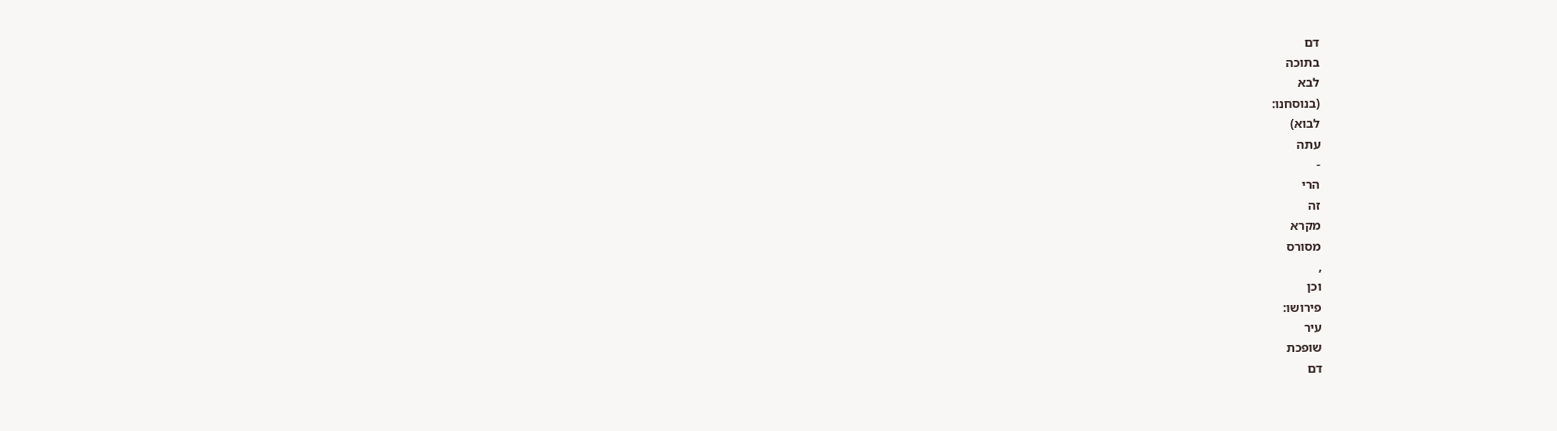דם
בתוכה
לבא
(בנוסחנו:
לבוא)
עתה
-
הרי
זה
מקרא
מסורס
,
וכן
פירושו:
עיר
שופכת
דם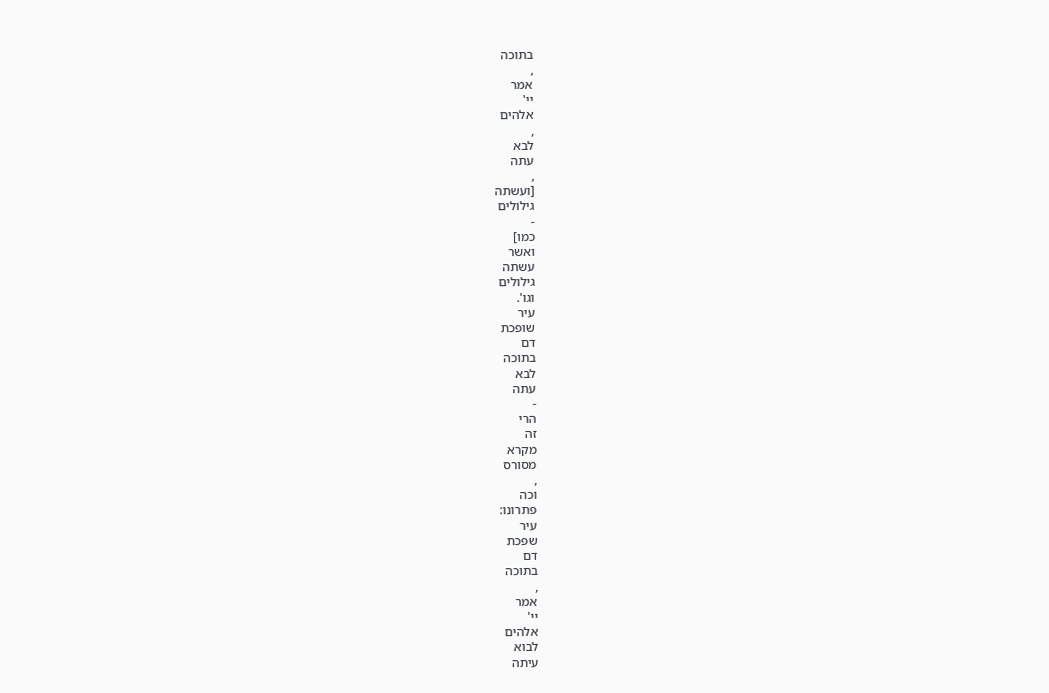בתוכה
,
אמר
יי'
אלהים
,
לבא
עתה
,
[ועשתה
גילולים
-
כמו]
ואשר
עשתה
גילולים
וגו'.
עיר
שופכת
דם
בתוכה
לבא
עתה
-
הרי
זה
מקרא
מסורס
,
וכה
פתרונו:
עיר
שפכת
דם
בתוכה
,
אמר
יי'
אלהים
לבוא
עיתה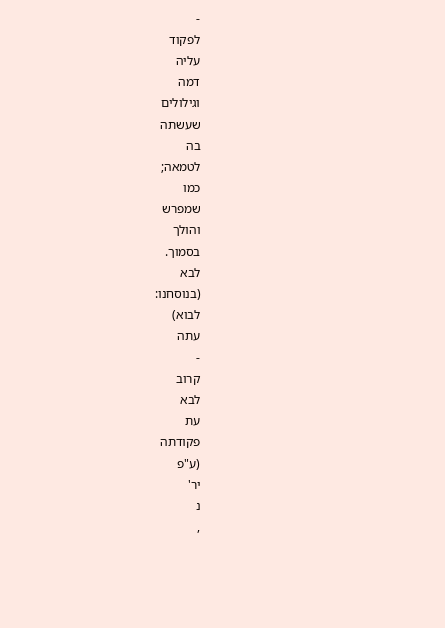-
לפקוד
עליה
דמה
וגילולים
שעשתה
בה
לטמאה;
כמו
שמפרש
והולך
בסמוך.
לבא
(בנוסחנו:
לבוא)
עתה
-
קרוב
לבא
עת
פקודתה
(ע"פ
יר'
נ
,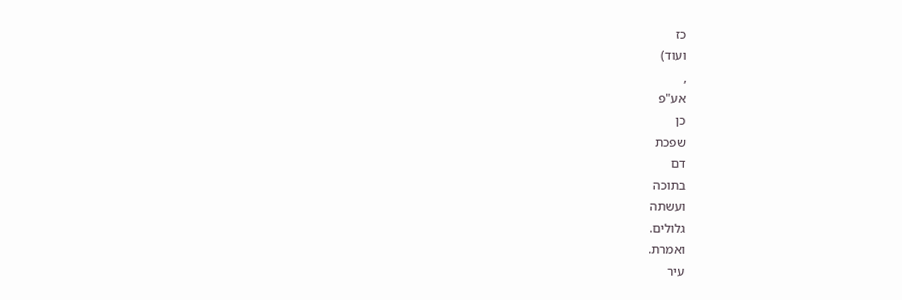כז
ועוד)
,
אע"פ
כן
שפכת
דם
בתוכה
ועשתה
גלולים.
ואמרת.
עיר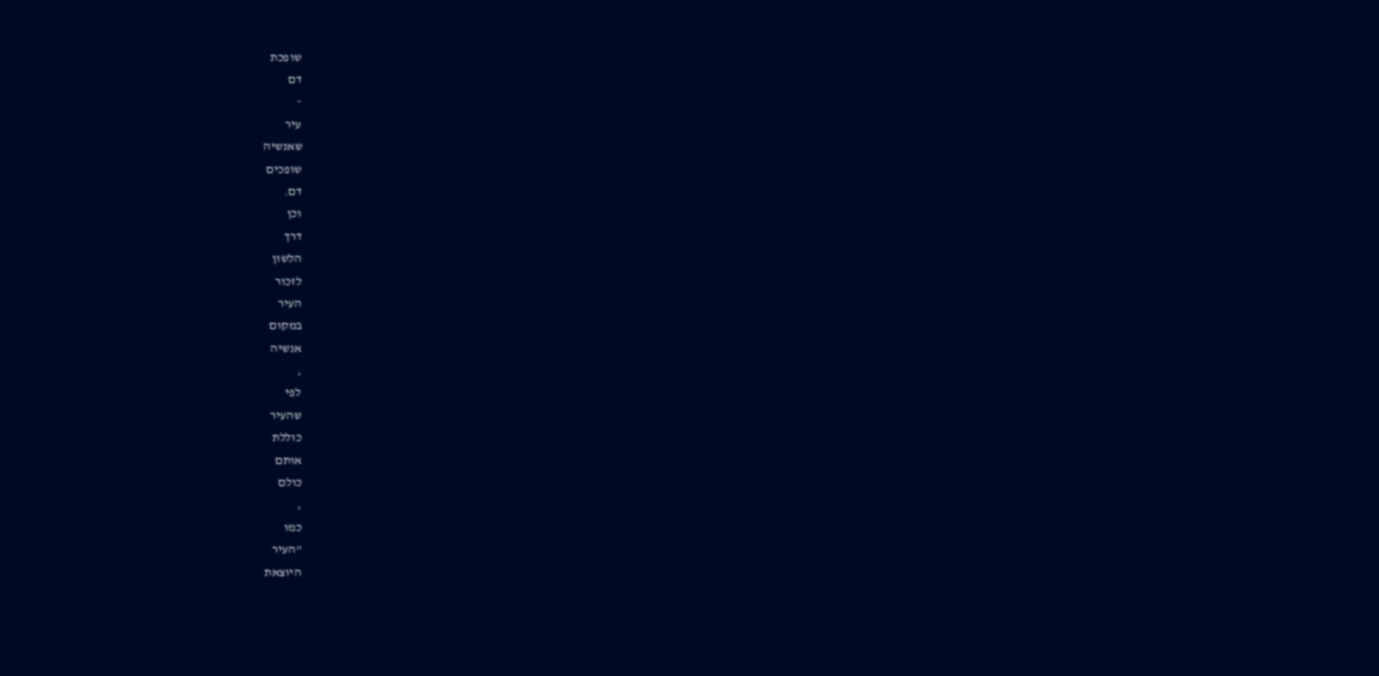שופכת
דם
-
עיר
שאנשיה
שופכים
דם.
וכן
דרך
הלשון
לזכור
העיר
במקום
אנשיה
,
לפי
שהעיר
כוללת
אותם
כולם
,
כמו
"העיר
היוצאת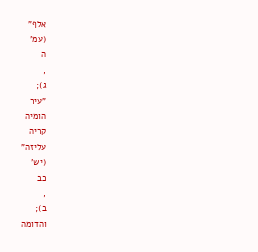אלף"
(עמ'
ה
,
ג);
"עיר
הומיה
קריה
עליזה"
(יש'
כב
,
ב);
והדומה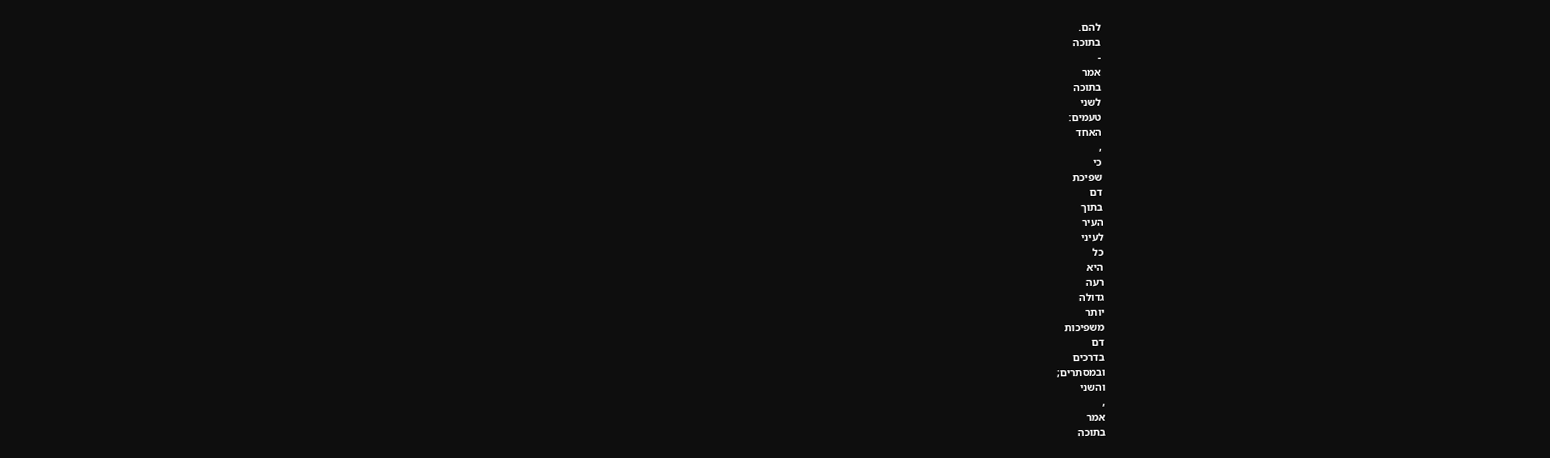להם.
בתוכה
-
אמר
בתוכה
לשני
טעמים:
האחד
,
כי
שפיכת
דם
בתוך
העיר
לעיני
כל
היא
רעה
גדולה
יותר
משפיכות
דם
בדרכים
ובמסתרים;
והשני
,
אמר
בתוכה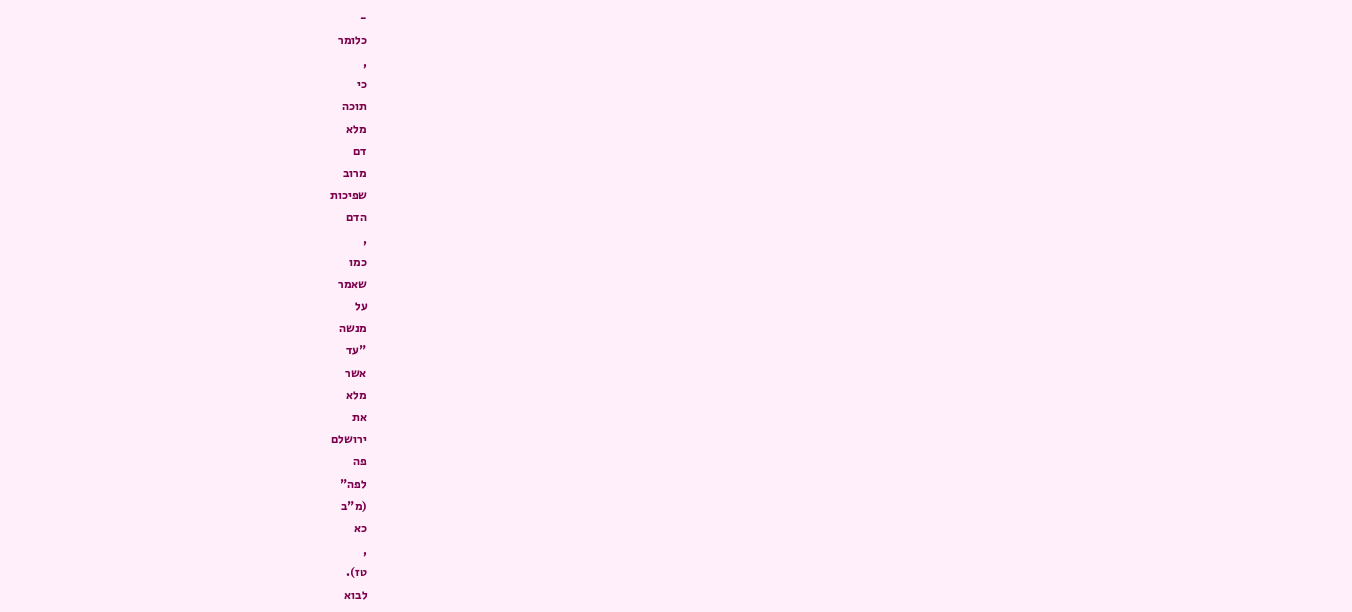-
כלומר
,
כי
תוכה
מלא
דם
מרוב
שפיכות
הדם
,
כמו
שאמר
על
מנשה
"עד
אשר
מלא
את
ירושלם
פה
לפה"
(מ"ב
כא
,
טז).
לבוא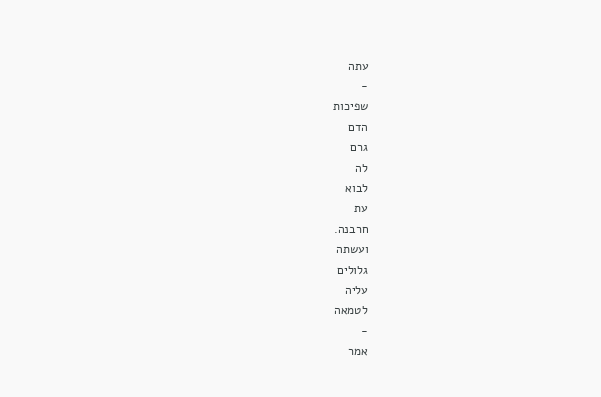עתה
-
שפיכות
הדם
גרם
לה
לבוא
עת
חרבנה.
ועשתה
גלולים
עליה
לטמאה
-
אמר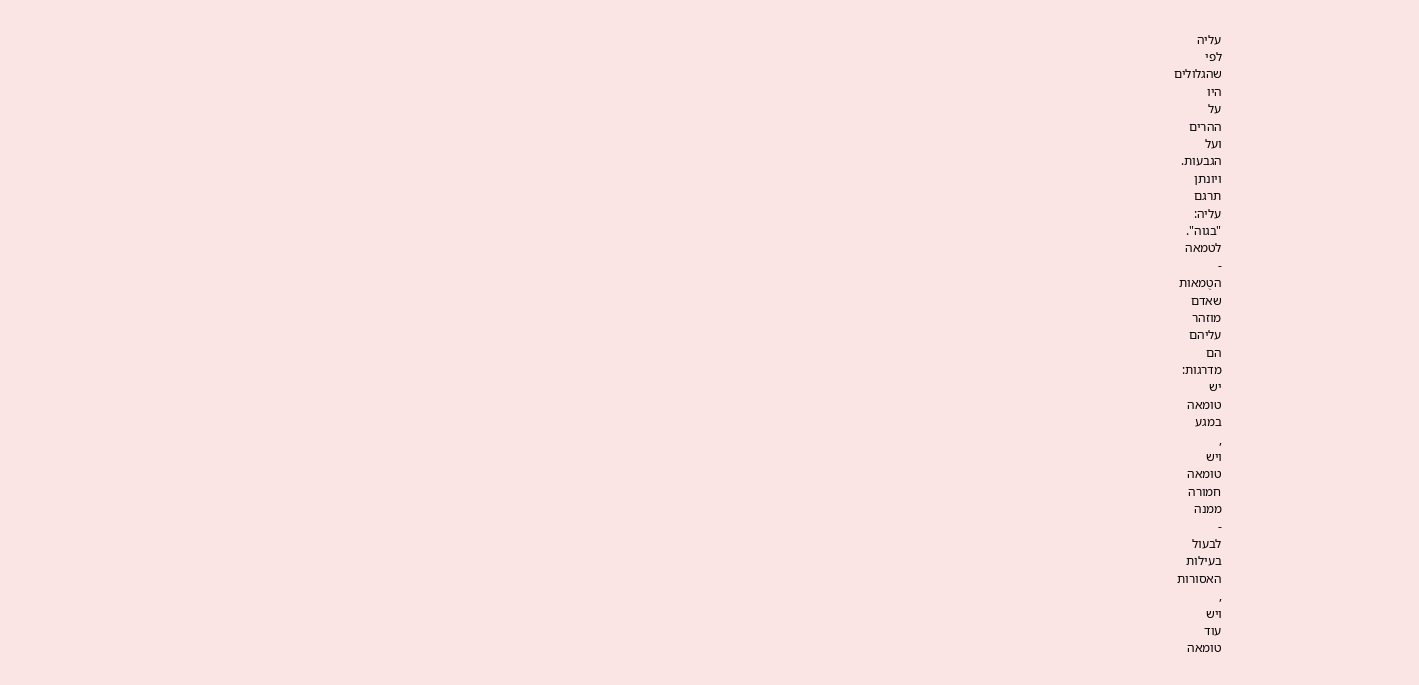עליה
לפי
שהגלולים
היו
על
ההרים
ועל
הגבעות.
ויונתן
תרגם
עליה:
"בגוה".
לטמאה
-
הטֻמאות
שאדם
מוזהר
עליהם
הם
מדרגות:
יש
טומאה
במגע
,
ויש
טומאה
חמורה
ממנה
-
לבעול
בעילות
האסורות
,
ויש
עוד
טומאה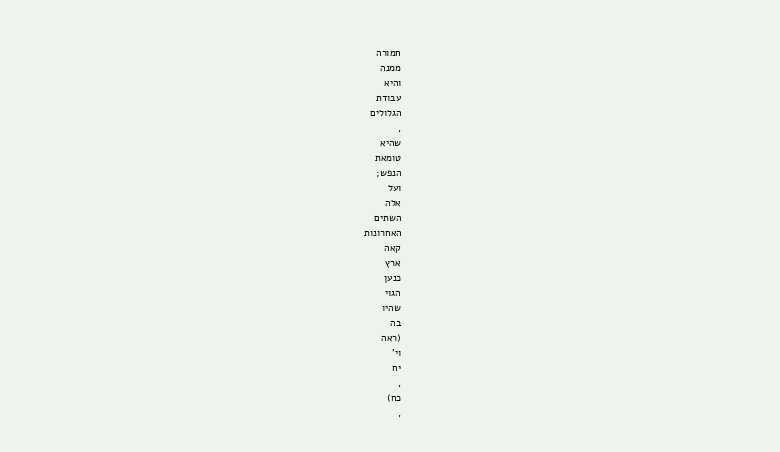חמורה
ממנה
והיא
עבודת
הגלולים
,
שהיא
טומאת
הנפש;
ועל
אלה
השתים
האחרונות
קאה
ארץ
כנען
הגוי
שהיו
בה
(ראה
וי'
יח
,
כח)
,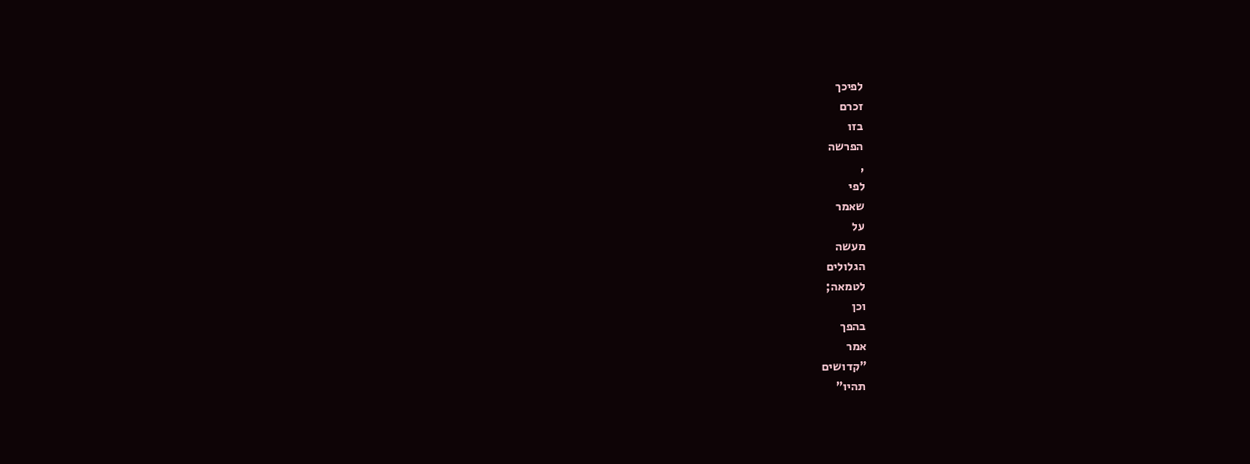לפיכך
זכרם
בזו
הפרשה
,
לפי
שאמר
על
מעשה
הגלולים
לטמאה;
וכן
בהפך
אמר
"קדושים
תהיו"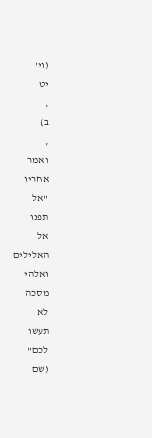(וי'
יט
,
ב)
,
ואמר
אחריו
"אל
תפנו
אל
האלילים
ואלהי
מסכה
לא
תעשו
לכם"
(שם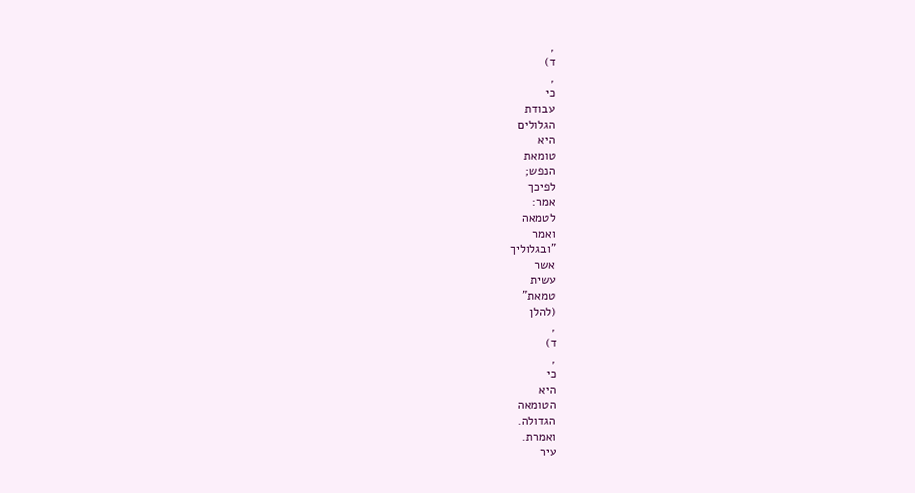,
ד)
,
כי
עבודת
הגלולים
היא
טומאת
הנפש;
לפיכך
אמר:
לטמאה
ואמר
"ובגלוליך
אשר
עשית
טמאת"
(להלן
,
ד)
,
כי
היא
הטומאה
הגדולה.
ואמרת.
עיר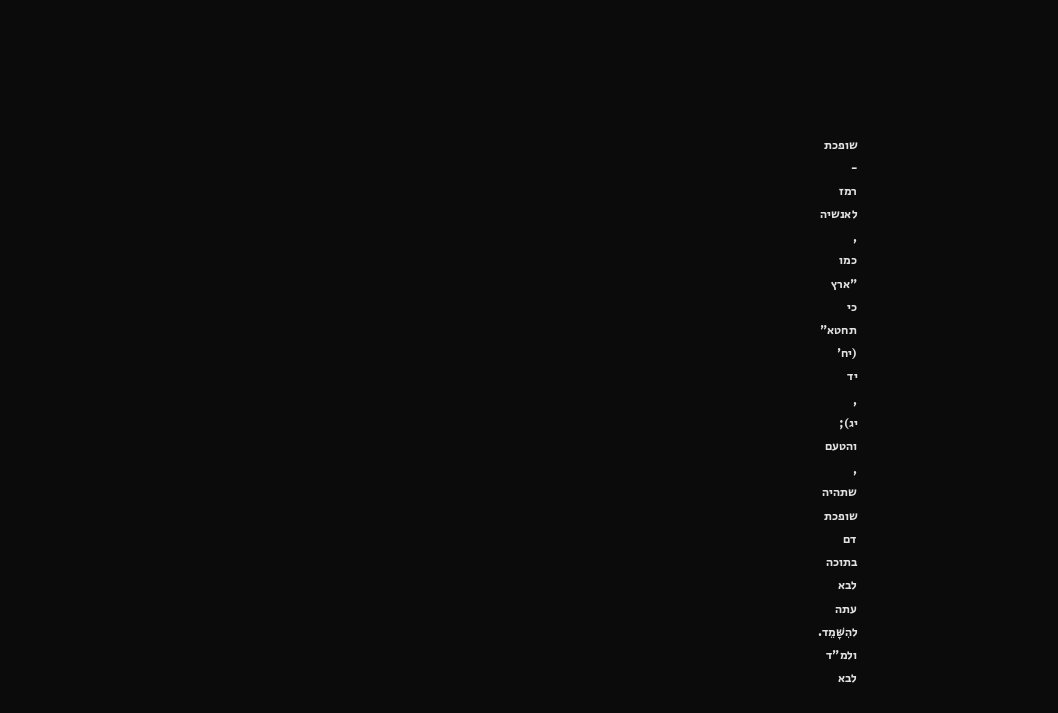שופכת
-
רמז
לאנשיה
,
כמו
"ארץ
כי
תחטא"
(יח'
יד
,
יג);
והטעם
,
שתהיה
שופכת
דם
בתוכה
לבא
עתה
להִשָּׁמֵד.
ולמ"ד
לבא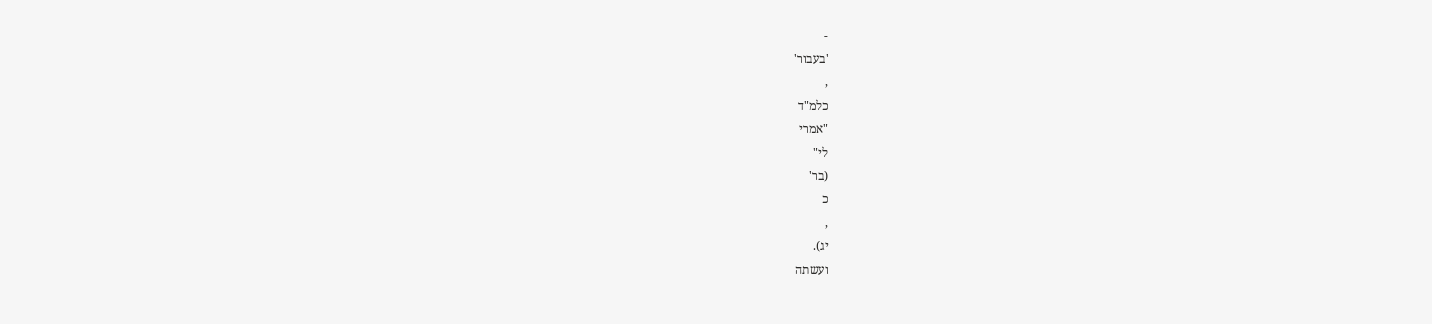-
'בעבור'
,
כלמ"ד
"אמרי
לי"
(בר'
כ
,
יג).
ועשתה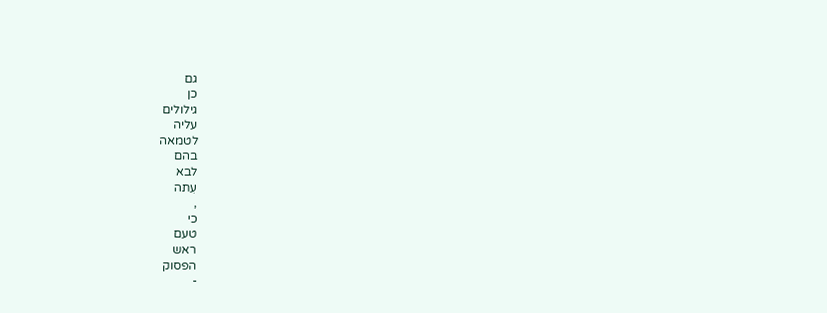גם
כן
גילולים
עליה
לטמאה
בהם
לבא
עִתה
,
כי
טעם
ראש
הפסוק
-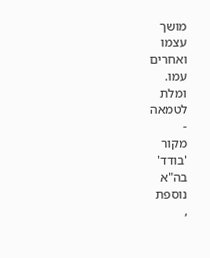מושך
עצמו
ואחרים
עמו.
ומלת
לטמאה
-
מקור
'בודד'
בה"א
נוספת
,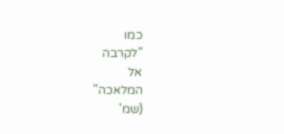כמו
"לקרבה
אל
המלאכה"
(שמ'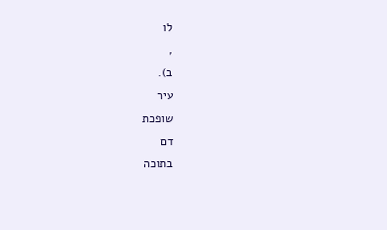לו
,
ב).
עיר
שופכת
דם
בתוכה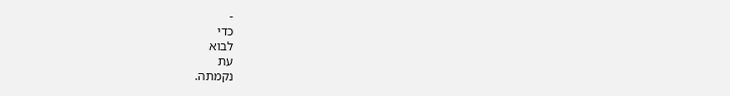-
כדי
לבוא
עת
נקמתה.